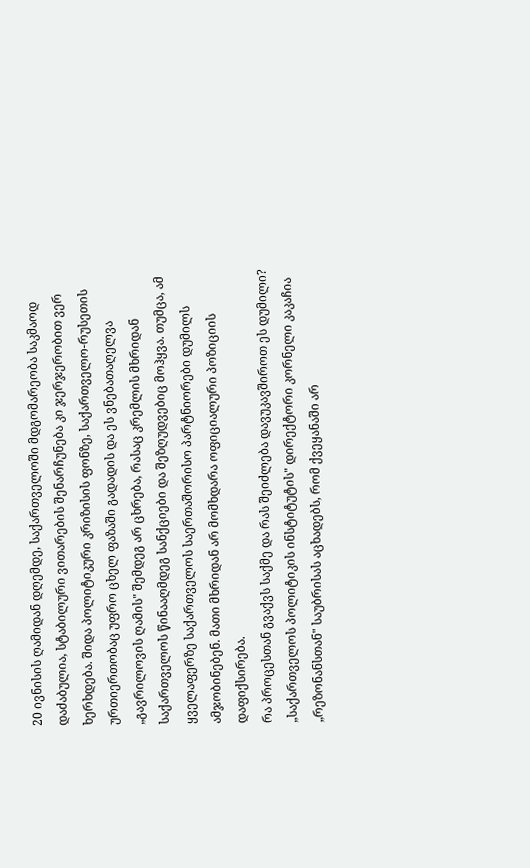20 ივნისის ღამიდან დღემდე, საქართველოში მდგომარეობა საკმაოდ დაძაბულია, სტაბილური ვითარების შენარჩუნება კი ჯერჯერობით ვერ ხერხდება. შიდა პოლიტიკური კრიზისის ფონზე, საქართველო-რუსეთის ურთიერთობაც უფრო ცხელ ფაზაში გადადის და ეს ვნებათაღელვა „გავრილოვის ღამის" შემდეგ არ ცხრება, რასაც კრემლის მხრიდან საქართველოს წინააღმდეგ სანქციები და შეზღუდვებიც მოჰყვა. თუმცა, ამ ყველაფერზე საქართველოს საერთაშორისო პარტნიორები დუმილს ამჯობინებენ. მათი მხრიდან არ მომხდარა ოფიციალური პოზიციის დაფიქსირება.
რა პროცესთან გვაქვს საქმე და რას შეიძლება დავუკავშიროთ ეს დუმილი?
„საქართველოს პოლიტიკის ინსტიტუტის" დირექტორი კორნელი კაკაჩია „რეზონანსთან" საუბრისას აცხადებს, რომ ქვეყანაში არ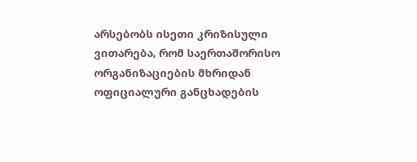არსებობს ისეთი კრიზისული ვითარება, რომ საერთაშორისო ორგანიზაციების მხრიდან ოფიციალური განცხადების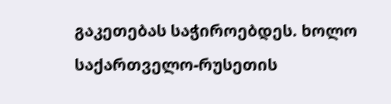გაკეთებას საჭიროებდეს. ხოლო საქართველო-რუსეთის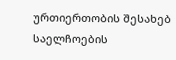ურთიერთობის შესახებ საელჩოების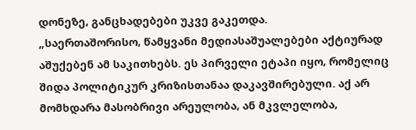დონეზე, განცხადებები უკვე გაკეთდა.
„საერთაშორისო, წამყვანი მედიასაშუალებები აქტიურად აშუქებენ ამ საკითხებს. ეს პირველი ეტაპი იყო, რომელიც შიდა პოლიტიკურ კრიზისთანაა დაკავშირებული. აქ არ მომხდარა მასობრივი არეულობა, ან მკვლელობა,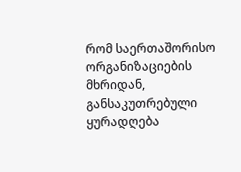რომ საერთაშორისო ორგანიზაციების მხრიდან, განსაკუთრებული ყურადღება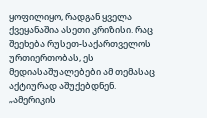ყოფილიყო, რადგან ყველა ქვეყანაშია ასეთი კრიზისი. რაც შეეხება რუსეთ-საქართველოს ურთიერთობას, ეს მედიასაშუალებები ამ თემასაც აქტიურად აშუქებდნენ.
„ამერიკის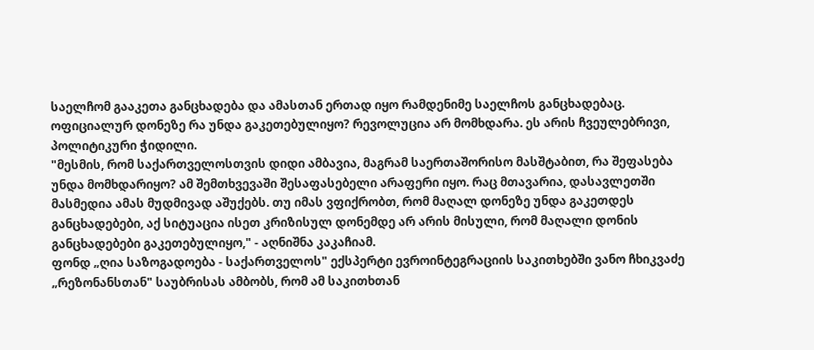საელჩომ გააკეთა განცხადება და ამასთან ერთად იყო რამდენიმე საელჩოს განცხადებაც. ოფიციალურ დონეზე რა უნდა გაკეთებულიყო? რევოლუცია არ მომხდარა. ეს არის ჩვეულებრივი, პოლიტიკური ჭიდილი.
"მესმის, რომ საქართველოსთვის დიდი ამბავია, მაგრამ საერთაშორისო მასშტაბით, რა შეფასება უნდა მომხდარიყო? ამ შემთხვევაში შესაფასებელი არაფერი იყო. რაც მთავარია, დასავლეთში მასმედია ამას მუდმივად აშუქებს. თუ იმას ვფიქრობთ, რომ მაღალ დონეზე უნდა გაკეთდეს განცხადებები, აქ სიტუაცია ისეთ კრიზისულ დონემდე არ არის მისული, რომ მაღალი დონის განცხადებები გაკეთებულიყო," - აღნიშნა კაკაჩიამ.
ფონდ „ღია საზოგადოება - საქართველოს" ექსპერტი ევროინტეგრაციის საკითხებში ვანო ჩხიკვაძე „რეზონანსთან" საუბრისას ამბობს, რომ ამ საკითხთან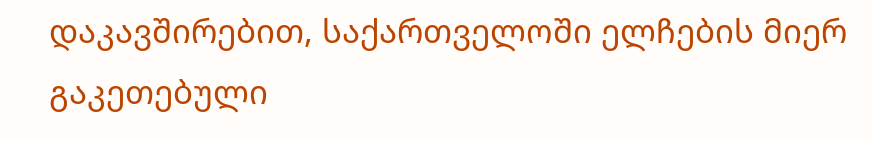დაკავშირებით, საქართველოში ელჩების მიერ გაკეთებული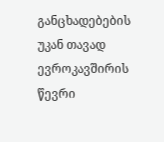განცხადებების უკან თავად ევროკავშირის წევრი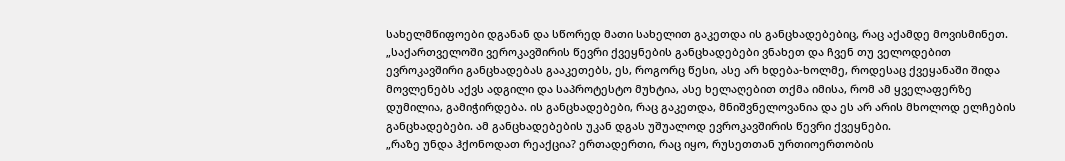სახელმწიფოები დგანან და სწორედ მათი სახელით გაკეთდა ის განცხადებებიც, რაც აქამდე მოვისმინეთ.
„საქართველოში ვეროკავშირის წევრი ქვეყნების განცხადებები ვნახეთ და ჩვენ თუ ველოდებით ევროკავშირი განცხადებას გააკეთებს, ეს, როგორც წესი, ასე არ ხდება-ხოლმე, როდესაც ქვეყანაში შიდა მოვლენებს აქვს ადგილი და საპროტესტო მუხტია, ასე ხელაღებით თქმა იმისა, რომ ამ ყველაფერზე დუმილია, გამიჭირდება. ის განცხადებები, რაც გაკეთდა, მნიშვნელოვანია და ეს არ არის მხოლოდ ელჩების განცხადებები. ამ განცხადებების უკან დგას უშუალოდ ევროკავშირის წევრი ქვეყნები.
„რაზე უნდა ჰქონოდათ რეაქცია? ერთადერთი, რაც იყო, რუსეთთან ურთიოერთობის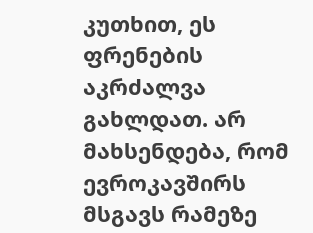კუთხით, ეს ფრენების აკრძალვა გახლდათ. არ მახსენდება, რომ ევროკავშირს მსგავს რამეზე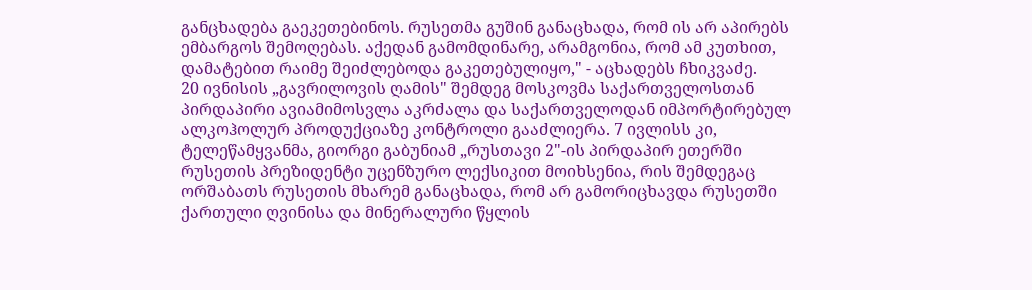განცხადება გაეკეთებინოს. რუსეთმა გუშინ განაცხადა, რომ ის არ აპირებს ემბარგოს შემოღებას. აქედან გამომდინარე, არამგონია, რომ ამ კუთხით, დამატებით რაიმე შეიძლებოდა გაკეთებულიყო," - აცხადებს ჩხიკვაძე.
20 ივნისის „გავრილოვის ღამის" შემდეგ მოსკოვმა საქართველოსთან პირდაპირი ავიამიმოსვლა აკრძალა და საქართველოდან იმპორტირებულ ალკოჰოლურ პროდუქციაზე კონტროლი გააძლიერა. 7 ივლისს კი, ტელეწამყვანმა, გიორგი გაბუნიამ „რუსთავი 2"-ის პირდაპირ ეთერში რუსეთის პრეზიდენტი უცენზურო ლექსიკით მოიხსენია, რის შემდეგაც ორშაბათს რუსეთის მხარემ განაცხადა, რომ არ გამორიცხავდა რუსეთში ქართული ღვინისა და მინერალური წყლის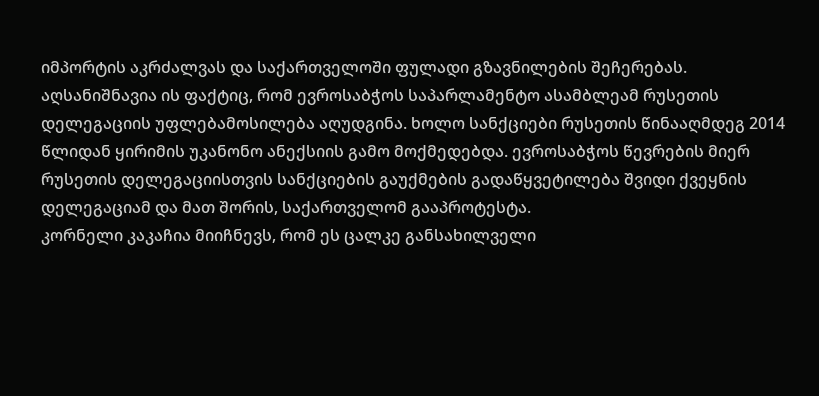იმპორტის აკრძალვას და საქართველოში ფულადი გზავნილების შეჩერებას.
აღსანიშნავია ის ფაქტიც, რომ ევროსაბჭოს საპარლამენტო ასამბლეამ რუსეთის დელეგაციის უფლებამოსილება აღუდგინა. ხოლო სანქციები რუსეთის წინააღმდეგ 2014 წლიდან ყირიმის უკანონო ანექსიის გამო მოქმედებდა. ევროსაბჭოს წევრების მიერ რუსეთის დელეგაციისთვის სანქციების გაუქმების გადაწყვეტილება შვიდი ქვეყნის დელეგაციამ და მათ შორის, საქართველომ გააპროტესტა.
კორნელი კაკაჩია მიიჩნევს, რომ ეს ცალკე განსახილველი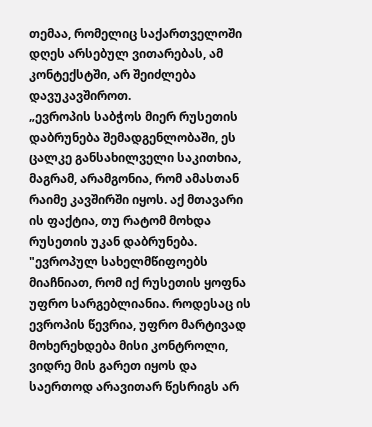თემაა, რომელიც საქართველოში დღეს არსებულ ვითარებას, ამ კონტექსტში, არ შეიძლება დავუკავშიროთ.
„ევროპის საბჭოს მიერ რუსეთის დაბრუნება შემადგენლობაში, ეს ცალკე განსახილველი საკითხია, მაგრამ, არამგონია, რომ ამასთან რაიმე კავშირში იყოს. აქ მთავარი ის ფაქტია, თუ რატომ მოხდა რუსეთის უკან დაბრუნება.
"ევროპულ სახელმწიფოებს მიაჩნიათ, რომ იქ რუსეთის ყოფნა უფრო სარგებლიანია. როდესაც ის ევროპის წევრია, უფრო მარტივად მოხერეხდება მისი კონტროლი, ვიდრე მის გარეთ იყოს და საერთოდ არავითარ წესრიგს არ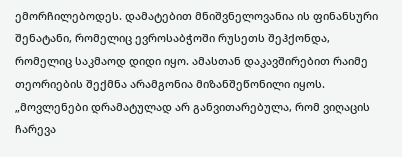ემორჩილებოდეს. დამატებით მნიშვნელოვანია ის ფინანსური შენატანი, რომელიც ევროსაბჭოში რუსეთს შეჰქონდა, რომელიც საკმაოდ დიდი იყო. ამასთან დაკავშირებით რაიმე თეორიების შექმნა არამგონია მიზანშეწონილი იყოს.
„მოვლენები დრამატულად არ განვითარებულა, რომ ვიღაცის ჩარევა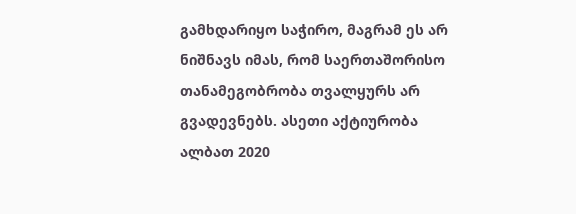გამხდარიყო საჭირო, მაგრამ ეს არ ნიშნავს იმას, რომ საერთაშორისო თანამეგობრობა თვალყურს არ გვადევნებს. ასეთი აქტიურობა ალბათ 2020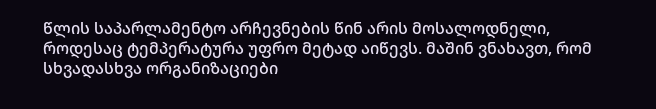წლის საპარლამენტო არჩევნების წინ არის მოსალოდნელი, როდესაც ტემპერატურა უფრო მეტად აიწევს. მაშინ ვნახავთ, რომ სხვადასხვა ორგანიზაციები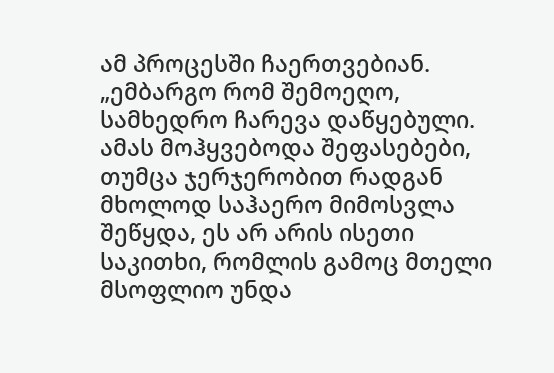ამ პროცესში ჩაერთვებიან.
„ემბარგო რომ შემოეღო, სამხედრო ჩარევა დაწყებული. ამას მოჰყვებოდა შეფასებები, თუმცა ჯერჯერობით რადგან მხოლოდ საჰაერო მიმოსვლა შეწყდა, ეს არ არის ისეთი საკითხი, რომლის გამოც მთელი მსოფლიო უნდა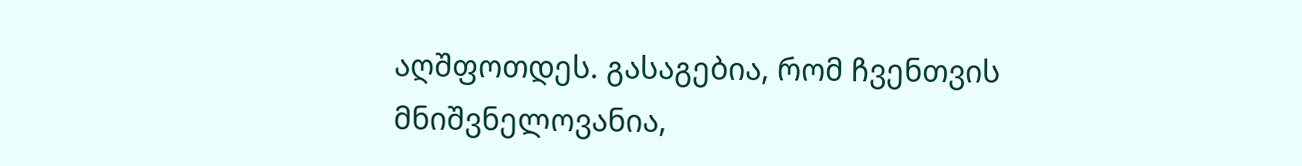აღშფოთდეს. გასაგებია, რომ ჩვენთვის მნიშვნელოვანია,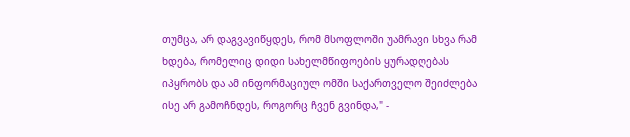თუმცა, არ დაგვავიწყდეს, რომ მსოფლოში უამრავი სხვა რამ ხდება, რომელიც დიდი სახელმწიფოების ყურადღებას იპყრობს და ამ ინფორმაციულ ომში საქართველო შეიძლება ისე არ გამოჩნდეს, როგორც ჩვენ გვინდა," -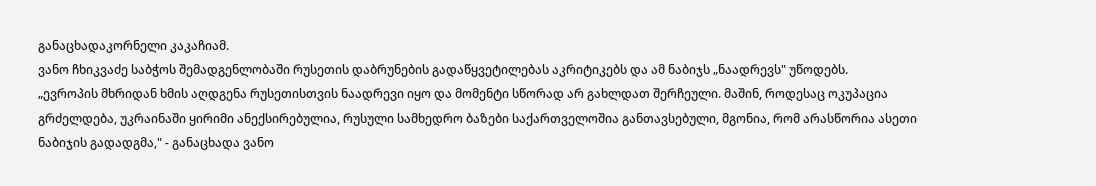განაცხადაკორნელი კაკაჩიამ.
ვანო ჩხიკვაძე საბჭოს შემადგენლობაში რუსეთის დაბრუნების გადაწყვეტილებას აკრიტიკებს და ამ ნაბიჯს „ნაადრევს" უწოდებს.
„ევროპის მხრიდან ხმის აღდგენა რუსეთისთვის ნაადრევი იყო და მომენტი სწორად არ გახლდათ შერჩეული. მაშინ, როდესაც ოკუპაცია გრძელდება, უკრაინაში ყირიმი ანექსირებულია, რუსული სამხედრო ბაზები საქართველოშია განთავსებული, მგონია, რომ არასწორია ასეთი ნაბიჯის გადადგმა," - განაცხადა ვანო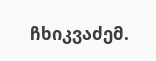ჩხიკვაძემ.